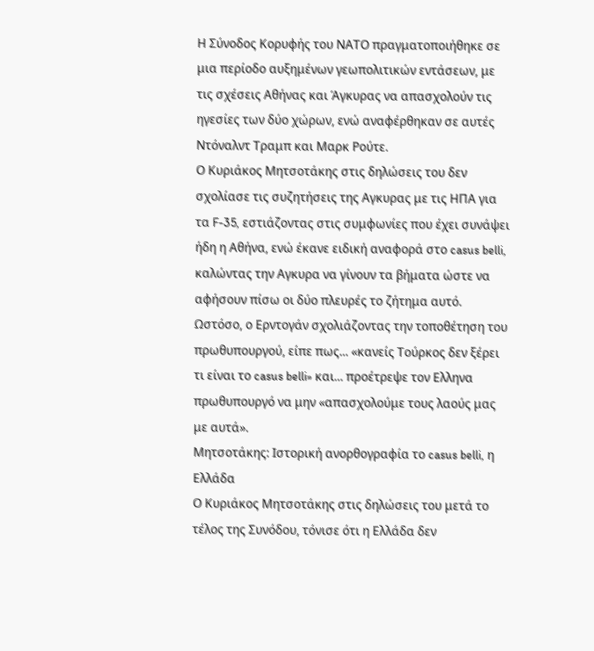Η Σύνοδος Κορυφής του ΝΑΤΟ πραγματοποιήθηκε σε μια περίοδο αυξημένων γεωπολιτικών εντάσεων, με τις σχέσεις Αθήνας και Άγκυρας να απασχολούν τις ηγεσίες των δύο χώρων, ενώ αναφέρθηκαν σε αυτές Ντόναλντ Τραμπ και Μαρκ Ρούτε.
Ο Κυριάκος Μητσοτάκης στις δηλώσεις του δεν σχολίασε τις συζητήσεις της Αγκυρας με τις ΗΠΑ για τα F-35, εστιάζοντας στις συμφωνίες που έχει συνάψει ήδη η Αθήνα, ενώ έκανε ειδική αναφορά στο casus belli, καλώντας την Αγκυρα να γίνουν τα βήματα ώστε να αφήσουν πίσω οι δύο πλευρές το ζήτημα αυτό.
Ωστόσο, ο Ερντογάν σχολιάζοντας την τοποθέτηση του πρωθυπουργού, είπε πως... «κανείς Τούρκος δεν ξέρει τι είναι το casus belli» και... προέτρεψε τον Ελληνα πρωθυπουργό να μην «απασχολούμε τους λαούς μας με αυτά».
Μητσοτάκης: Ιστορική ανορθογραφία το casus belli, η Ελλάδα
Ο Κυριάκος Μητσοτάκης στις δηλώσεις του μετά το τέλος της Συνόδου, τόνισε ότι η Ελλάδα δεν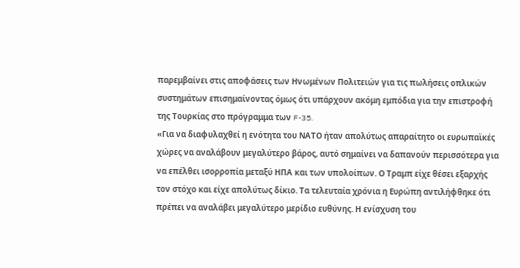παρεμβαίνει στις αποφάσεις των Ηνωμένων Πολιτειών για τις πωλήσεις οπλικών συστημάτων επισημαίνοντας όμως ότι υπάρχουν ακόμη εμπόδια για την επιστροφή της Τουρκίας στο πρόγραμμα των F-35.
«Για να διαφυλαχθεί η ενότητα του ΝΑΤΟ ήταν απολύτως απαραίτητο οι ευρωπαϊκές χώρες να αναλάβουν μεγαλύτερο βάρος, αυτό σημαίνει να δαπανούν περισσότερα για να επέλθει ισορροπία μεταξύ ΗΠΑ και των υπολοίπων. Ο Τραμπ είχε θέσει εξαρχής τον στόχο και είχε απολύτως δίκιο. Τα τελευταία χρόνια η Ευρώπη αντιλήφθηκε ότι πρέπει να αναλάβει μεγαλύτερο μερίδιο ευθύνης. Η ενίσχυση του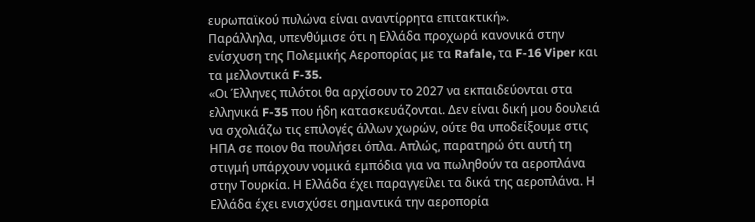ευρωπαϊκού πυλώνα είναι αναντίρρητα επιτακτική».
Παράλληλα, υπενθύμισε ότι η Ελλάδα προχωρά κανονικά στην ενίσχυση της Πολεμικής Αεροπορίας με τα Rafale, τα F-16 Viper και τα μελλοντικά F-35.
«Οι Έλληνες πιλότοι θα αρχίσουν το 2027 να εκπαιδεύονται στα ελληνικά F-35 που ήδη κατασκευάζονται. Δεν είναι δική μου δουλειά να σχολιάζω τις επιλογές άλλων χωρών, ούτε θα υποδείξουμε στις ΗΠΑ σε ποιον θα πουλήσει όπλα. Απλώς, παρατηρώ ότι αυτή τη στιγμή υπάρχουν νομικά εμπόδια για να πωληθούν τα αεροπλάνα στην Τουρκία. Η Ελλάδα έχει παραγγείλει τα δικά της αεροπλάνα. Η Ελλάδα έχει ενισχύσει σημαντικά την αεροπορία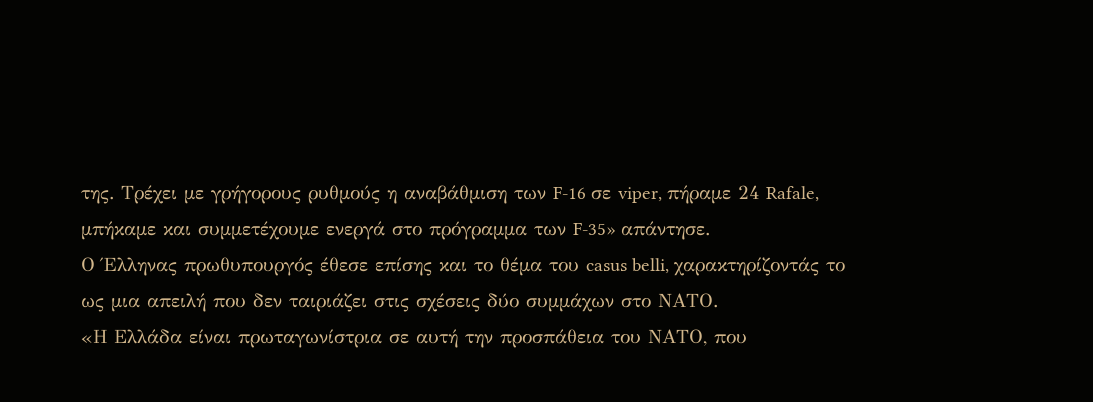της. Τρέχει με γρήγορους ρυθμούς η αναβάθμιση των F-16 σε viper, πήραμε 24 Rafale, μπήκαμε και συμμετέχουμε ενεργά στο πρόγραμμα των F-35» απάντησε.
Ο Έλληνας πρωθυπουργός έθεσε επίσης και το θέμα του casus belli, χαρακτηρίζοντάς το ως μια απειλή που δεν ταιριάζει στις σχέσεις δύο συμμάχων στο ΝΑΤΟ.
«Η Ελλάδα είναι πρωταγωνίστρια σε αυτή την προσπάθεια του ΝΑΤΟ, που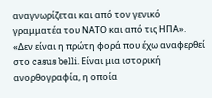αναγνωρίζεται και από τον γενικό γραμματέα του ΝΑΤΟ και από τις ΗΠΑ».
«Δεν είναι η πρώτη φορά που έχω αναφερθεί στο casus belli. Είναι μια ιστορική ανορθογραφία, η οποία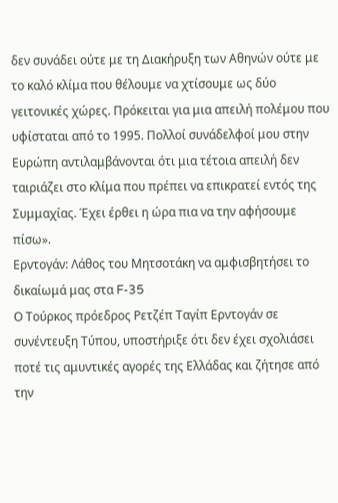δεν συνάδει ούτε με τη Διακήρυξη των Αθηνών ούτε με το καλό κλίμα που θέλουμε να χτίσουμε ως δύο γειτονικές χώρες. Πρόκειται για μια απειλή πολέμου που υφίσταται από το 1995. Πολλοί συνάδελφοί μου στην Ευρώπη αντιλαμβάνονται ότι μια τέτοια απειλή δεν ταιριάζει στο κλίμα που πρέπει να επικρατεί εντός της Συμμαχίας. Έχει έρθει η ώρα πια να την αφήσουμε πίσω».
Ερντογάν: Λάθος του Μητσοτάκη να αμφισβητήσει το δικαίωμά μας στα F-35
Ο Τούρκος πρόεδρος Ρετζέπ Ταγίπ Ερντογάν σε συνέντευξη Τύπου, υποστήριξε ότι δεν έχει σχολιάσει ποτέ τις αμυντικές αγορές της Ελλάδας και ζήτησε από την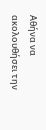Αθήνα να ακολουθήσει την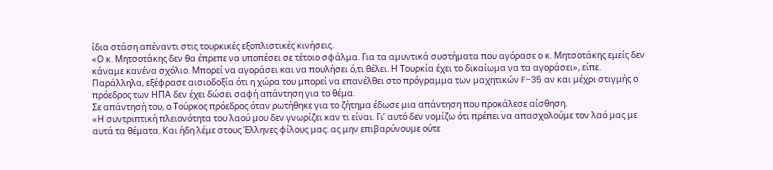ίδια στάση απέναντι στις τουρκικές εξοπλιστικές κινήσεις.
«Ο κ. Μητσοτάκης δεν θα έπρεπε να υποπέσει σε τέτοιο σφάλμα. Για τα αμυντικά συστήματα που αγόρασε ο κ. Μητσοτάκης εμείς δεν κάναμε κανένα σχόλιο. Μπορεί να αγοράσει και να πουλήσει ό,τι θέλει. Η Τουρκία έχει το δικαίωμα να τα αγοράσει», είπε.
Παράλληλα, εξέφρασε αισιοδοξία ότι η χώρα του μπορεί να επανέλθει στο πρόγραμμα των μαχητικών F-35 αν και μέχρι στιγμής ο πρόεδρος των ΗΠΑ δεν έχει δώσει σαφή απάντηση για το θέμα.
Σε απάντησή του, ο Τούρκος πρόεδρος όταν ρωτήθηκε για το ζήτημα έδωσε μια απάντηση που προκάλεσε αίσθηση.
«Η συντριπτική πλειονότητα του λαού μου δεν γνωρίζει καν τι είναι. Γι’ αυτό δεν νομίζω ότι πρέπει να απασχολούμε τον λαό μας με αυτά τα θέματα. Και ήδη λέμε στους Έλληνες φίλους μας: ας μην επιβαρύνουμε ούτε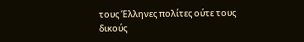τους Έλληνες πολίτες ούτε τους δικούς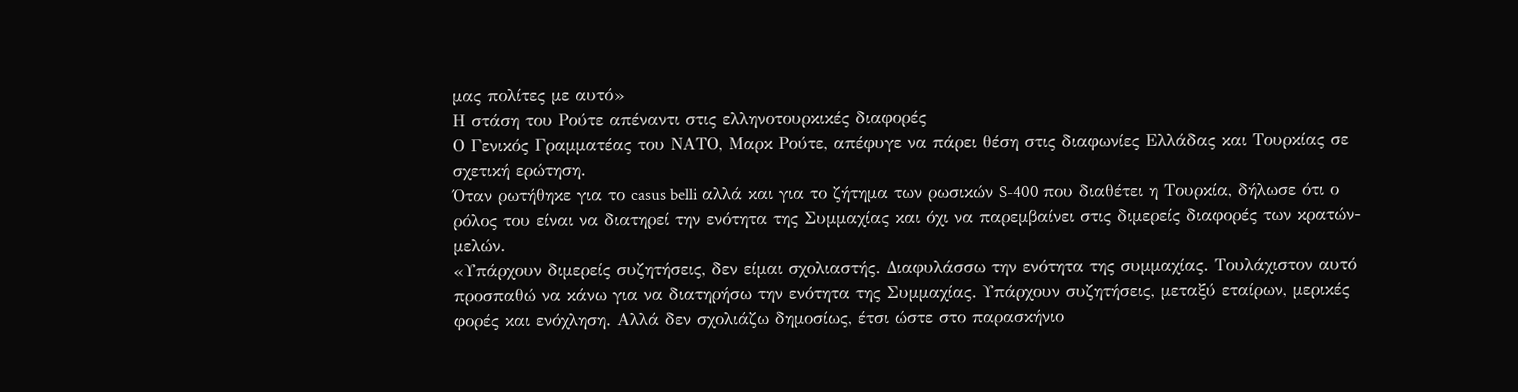μας πολίτες με αυτό»
Η στάση του Ρούτε απέναντι στις ελληνοτουρκικές διαφορές
Ο Γενικός Γραμματέας του ΝΑΤΟ, Μαρκ Ρούτε, απέφυγε να πάρει θέση στις διαφωνίες Ελλάδας και Τουρκίας σε σχετική ερώτηση.
Όταν ρωτήθηκε για το casus belli αλλά και για το ζήτημα των ρωσικών S-400 που διαθέτει η Τουρκία, δήλωσε ότι ο ρόλος του είναι να διατηρεί την ενότητα της Συμμαχίας και όχι να παρεμβαίνει στις διμερείς διαφορές των κρατών-μελών.
«Υπάρχουν διμερείς συζητήσεις, δεν είμαι σχολιαστής. Διαφυλάσσω την ενότητα της συμμαχίας. Τουλάχιστον αυτό προσπαθώ να κάνω για να διατηρήσω την ενότητα της Συμμαχίας. Υπάρχουν συζητήσεις, μεταξύ εταίρων, μερικές φορές και ενόχληση. Αλλά δεν σχολιάζω δημοσίως, έτσι ώστε στο παρασκήνιο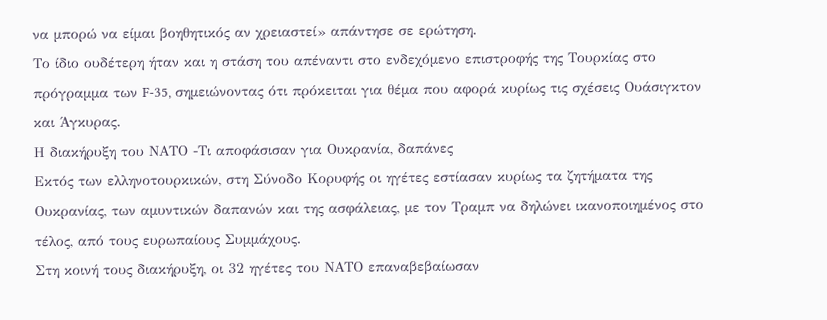να μπορώ να είμαι βοηθητικός αν χρειαστεί» απάντησε σε ερώτηση.
Το ίδιο ουδέτερη ήταν και η στάση του απέναντι στο ενδεχόμενο επιστροφής της Τουρκίας στο πρόγραμμα των F-35, σημειώνοντας ότι πρόκειται για θέμα που αφορά κυρίως τις σχέσεις Ουάσιγκτον και Άγκυρας.
Η διακήρυξη του ΝΑΤΟ -Τι αποφάσισαν για Ουκρανία, δαπάνες
Εκτός των ελληνοτουρκικών, στη Σύνοδο Κορυφής οι ηγέτες εστίασαν κυρίως τα ζητήματα της Ουκρανίας, των αμυντικών δαπανών και της ασφάλειας, με τον Τραμπ να δηλώνει ικανοποιημένος στο τέλος, από τους ευρωπαίους Συμμάχους.
Στη κοινή τους διακήρυξη, οι 32 ηγέτες του ΝΑΤΟ επαναβεβαίωσαν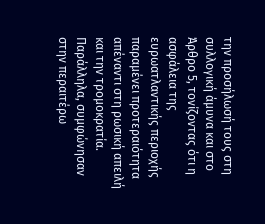την προσήλωσή τους στη συλλογική άμυνα και στο Άρθρο 5, τονίζοντας ότι η ασφάλεια της ευρωατλαντικής περιοχής παραμένει προτεραιότητα απέναντι στη ρωσική απειλή και την τρομοκρατία.
Παράλληλα, συμφώνησαν στην περαιτέρω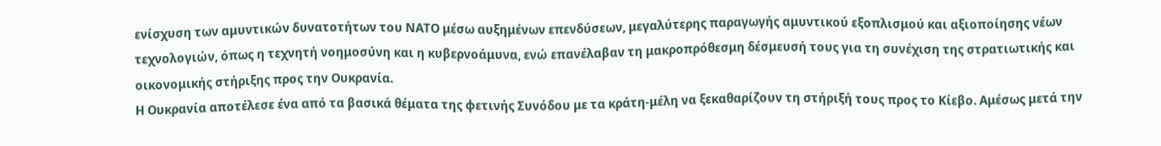ενίσχυση των αμυντικών δυνατοτήτων του ΝΑΤΟ μέσω αυξημένων επενδύσεων, μεγαλύτερης παραγωγής αμυντικού εξοπλισμού και αξιοποίησης νέων τεχνολογιών, όπως η τεχνητή νοημοσύνη και η κυβερνοάμυνα, ενώ επανέλαβαν τη μακροπρόθεσμη δέσμευσή τους για τη συνέχιση της στρατιωτικής και οικονομικής στήριξης προς την Ουκρανία.
Η Ουκρανία αποτέλεσε ένα από τα βασικά θέματα της φετινής Συνόδου με τα κράτη-μέλη να ξεκαθαρίζουν τη στήριξή τους προς το Κίεβο. Αμέσως μετά την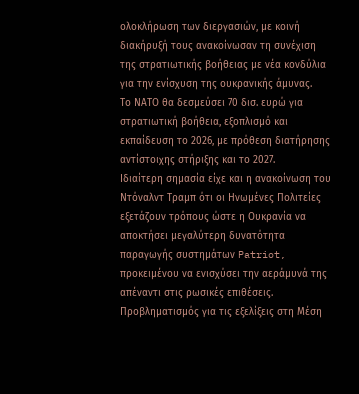ολοκλήρωση των διεργασιών, με κοινή διακήρυξή τους ανακοίνωσαν τη συνέχιση της στρατιωτικής βοήθειας με νέα κονδύλια για την ενίσχυση της ουκρανικής άμυνας.
Το ΝΑΤΟ θα δεσμεύσει 70 δισ. ευρώ για στρατιωτική βοήθεια, εξοπλισμό και εκπαίδευση το 2026, με πρόθεση διατήρησης αντίστοιχης στήριξης και το 2027.
Ιδιαίτερη σημασία είχε και η ανακοίνωση του Ντόναλντ Τραμπ ότι οι Ηνωμένες Πολιτείες εξετάζουν τρόπους ώστε η Ουκρανία να αποκτήσει μεγαλύτερη δυνατότητα παραγωγής συστημάτων Patriot, προκειμένου να ενισχύσει την αεράμυνά της απέναντι στις ρωσικές επιθέσεις.
Προβληματισμός για τις εξελίξεις στη Μέση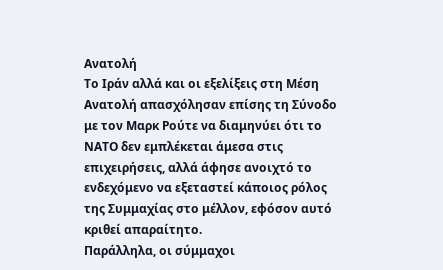Ανατολή
Το Ιράν αλλά και οι εξελίξεις στη Μέση Ανατολή απασχόλησαν επίσης τη Σύνοδο με τον Μαρκ Ρούτε να διαμηνύει ότι το ΝΑΤΟ δεν εμπλέκεται άμεσα στις επιχειρήσεις, αλλά άφησε ανοιχτό το ενδεχόμενο να εξεταστεί κάποιος ρόλος της Συμμαχίας στο μέλλον, εφόσον αυτό κριθεί απαραίτητο.
Παράλληλα, οι σύμμαχοι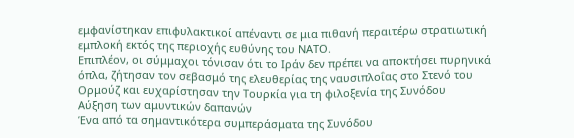εμφανίστηκαν επιφυλακτικοί απέναντι σε μια πιθανή περαιτέρω στρατιωτική εμπλοκή εκτός της περιοχής ευθύνης του ΝΑΤΟ.
Επιπλέον, οι σύμμαχοι τόνισαν ότι το Ιράν δεν πρέπει να αποκτήσει πυρηνικά όπλα, ζήτησαν τον σεβασμό της ελευθερίας της ναυσιπλοΐας στο Στενό του Ορμούζ και ευχαρίστησαν την Τουρκία για τη φιλοξενία της Συνόδου
Αύξηση των αμυντικών δαπανών
Ένα από τα σημαντικότερα συμπεράσματα της Συνόδου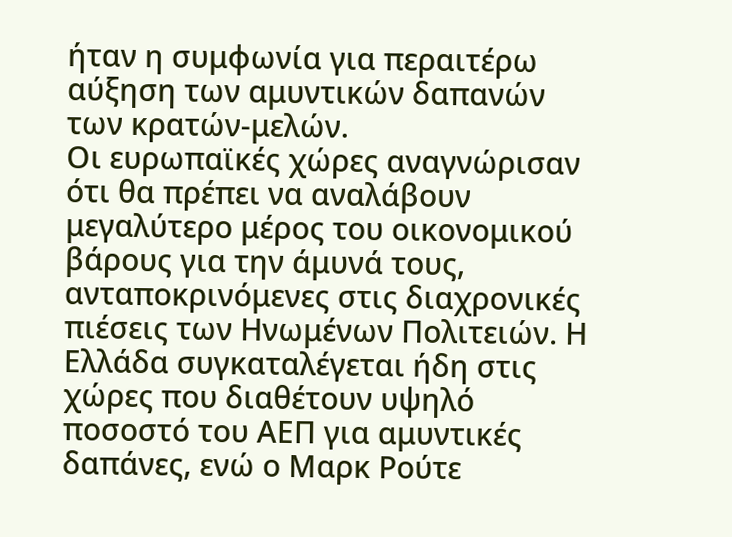ήταν η συμφωνία για περαιτέρω αύξηση των αμυντικών δαπανών των κρατών-μελών.
Οι ευρωπαϊκές χώρες αναγνώρισαν ότι θα πρέπει να αναλάβουν μεγαλύτερο μέρος του οικονομικού βάρους για την άμυνά τους, ανταποκρινόμενες στις διαχρονικές πιέσεις των Ηνωμένων Πολιτειών. Η Ελλάδα συγκαταλέγεται ήδη στις χώρες που διαθέτουν υψηλό ποσοστό του ΑΕΠ για αμυντικές δαπάνες, ενώ ο Μαρκ Ρούτε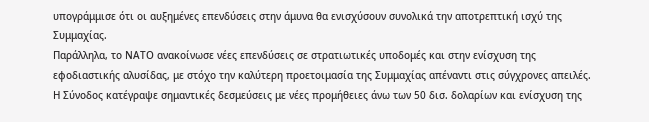υπογράμμισε ότι οι αυξημένες επενδύσεις στην άμυνα θα ενισχύσουν συνολικά την αποτρεπτική ισχύ της Συμμαχίας.
Παράλληλα, το ΝΑΤΟ ανακοίνωσε νέες επενδύσεις σε στρατιωτικές υποδομές και στην ενίσχυση της εφοδιαστικής αλυσίδας, με στόχο την καλύτερη προετοιμασία της Συμμαχίας απέναντι στις σύγχρονες απειλές.
Η Σύνοδος κατέγραψε σημαντικές δεσμεύσεις με νέες προμήθειες άνω των 50 δισ. δολαρίων και ενίσχυση της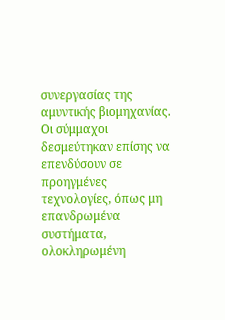συνεργασίας της αμυντικής βιομηχανίας.
Οι σύμμαχοι δεσμεύτηκαν επίσης να επενδύσουν σε προηγμένες τεχνολογίες, όπως μη επανδρωμένα συστήματα, ολοκληρωμένη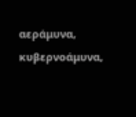αεράμυνα, κυβερνοάμυνα,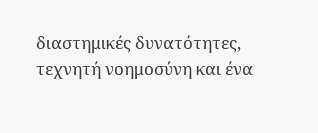διαστημικές δυνατότητες, τεχνητή νοημοσύνη και ένα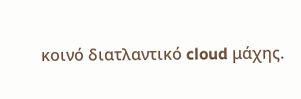κοινό διατλαντικό cloud μάχης.